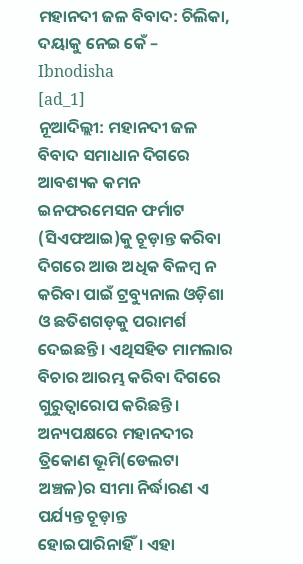ମହାନଦୀ ଜଳ ବିବାଦ: ଚିଲିକା, ଦୟାକୁ ନେଇ କେଁ – Ibnodisha
[ad_1]
ନୂଆଦିଲ୍ଲୀ: ମହାନଦୀ ଜଳ ବିବାଦ ସମାଧାନ ଦିଗରେ ଆବଶ୍ୟକ କମନ ଇନଫରମେସନ ଫର୍ମାଟ (ସିଏଫଆଇ)କୁ ଚୂଡ଼ାନ୍ତ କରିବା ଦିଗରେ ଆଉ ଅଧିକ ବିଳମ୍ବ ନ କରିବା ପାଇଁ ଟ୍ରବ୍ୟୁନାଲ ଓଡ଼ିଶା ଓ ଛତିଶଗଡ଼କୁ ପରାମର୍ଶ ଦେଇଛନ୍ତି। ଏଥିସହିତ ମାମଲାର ବିଚାର ଆରମ୍ଭ କରିବା ଦିଗରେ ଗୁରୁତ୍ବାରୋପ କରିଛନ୍ତି। ଅନ୍ୟପକ୍ଷରେ ମହାନଦୀର ତ୍ରିକୋଣ ଭୂମି(ଡେଲଟା ଅଞ୍ଚଳ)ର ସୀମା ନିର୍ଦ୍ଧାରଣ ଏ ପର୍ଯ୍ୟନ୍ତ ଚୂଡ଼ାନ୍ତ ହୋଇପାରିନାହିଁ। ଏହା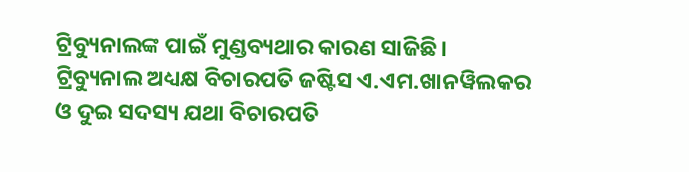ଟ୍ରିବ୍ୟୁନାଲଙ୍କ ପାଇଁ ମୁଣ୍ଡବ୍ୟଥାର କାରଣ ସାଜିଛି।
ଟ୍ରିବ୍ୟୁନାଲ ଅଧ୍ୟକ୍ଷ ବିଚାରପତି ଜଷ୍ଟିସ ଏ.ଏମ.ଖାନୱିଲକର ଓ ଦୁଇ ସଦସ୍ୟ ଯଥା ବିଚାରପତି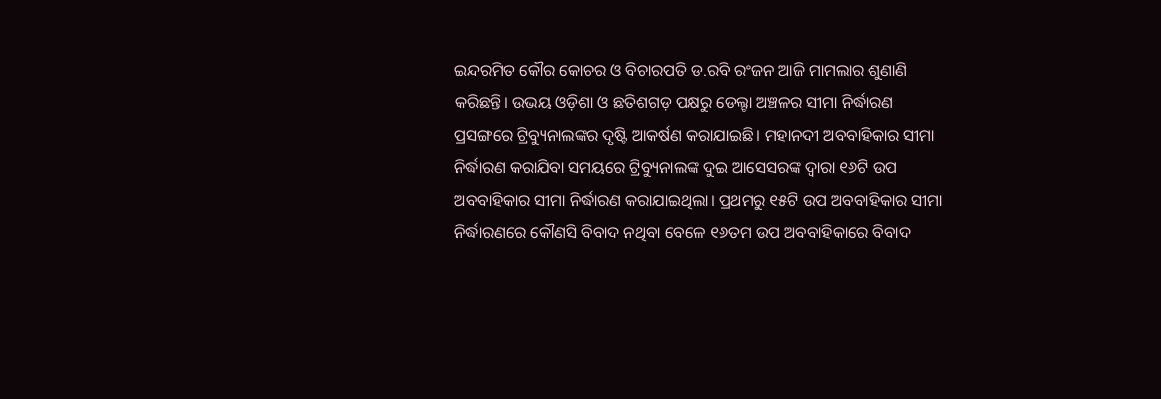ଇନ୍ଦରମିତ କୌର କୋଚର ଓ ବିଚାରପତି ଡ.ରବି ରଂଜନ ଆଜି ମାମଲାର ଶୁଣାଣି କରିଛନ୍ତି। ଉଭୟ ଓଡ଼ିଶା ଓ ଛତିଶଗଡ଼ ପକ୍ଷରୁ ଡେଲ୍ଟା ଅଞ୍ଚଳର ସୀମା ନିର୍ଦ୍ଧାରଣ ପ୍ରସଙ୍ଗରେ ଟ୍ରିବ୍ୟୁନାଲଙ୍କର ଦୃଷ୍ଟି ଆକର୍ଷଣ କରାଯାଇଛି। ମହାନଦୀ ଅବବାହିକାର ସୀମା ନିର୍ଦ୍ଧାରଣ କରାଯିବା ସମୟରେ ଟ୍ରିବ୍ୟୁନାଲଙ୍କ ଦୁଇ ଆସେସରଙ୍କ ଦ୍ବାରା ୧୬ଟି ଉପ ଅବବାହିକାର ସୀମା ନିର୍ଦ୍ଧାରଣ କରାଯାଇଥିଲା। ପ୍ରଥମରୁ ୧୫ଟି ଉପ ଅବବାହିକାର ସୀମା ନିର୍ଦ୍ଧାରଣରେ କୌଣସି ବିବାଦ ନଥିବା ବେଳେ ୧୬ତମ ଉପ ଅବବାହିକାରେ ବିବାଦ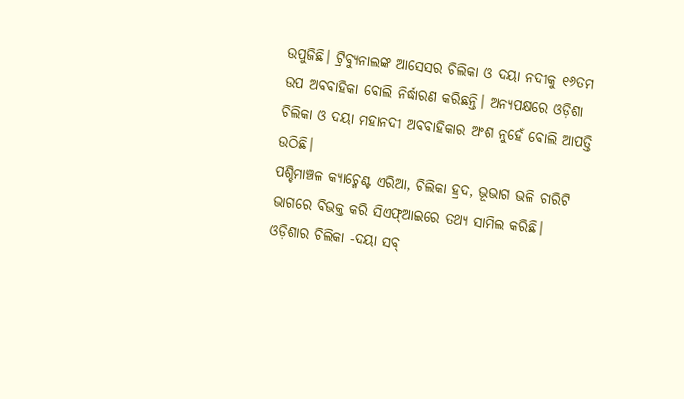ଉପୁଜିଛି। ଟ୍ରିବ୍ୟୁନାଲଙ୍କ ଆସେସର ଚିଲିକା ଓ ଦୟା ନଦୀକୁ ୧୬ତମ ଉପ ଅବବାହିକା ବୋଲି ନିର୍ଦ୍ଧାରଣ କରିଛନ୍ତି। ଅନ୍ୟପକ୍ଷରେ ଓଡ଼ିଶା ଚିଲିକା ଓ ଦୟା ମହାନଦୀ ଅବବାହିକାର ଅଂଶ ନୁହେଁ ବୋଲି ଆପତ୍ତି ଉଠିଛି।
ପଶ୍ଚିମାଞ୍ଚଳ କ୍ୟାଚ୍ମେଣ୍ଟ ଏରିଆ, ଚିଲିକା ହ୍ରଦ, ଭୂଭାଗ ଭଳି ଚାରିଟି ଭାଗରେ ବିଭକ୍ତ କରି ସିଏଫ୍ଆଇରେ ତଥ୍ୟ ସାମିଲ କରିଛି। ଓଡ଼ିଶାର ଚିଲିକା -ଦୟା ସବ୍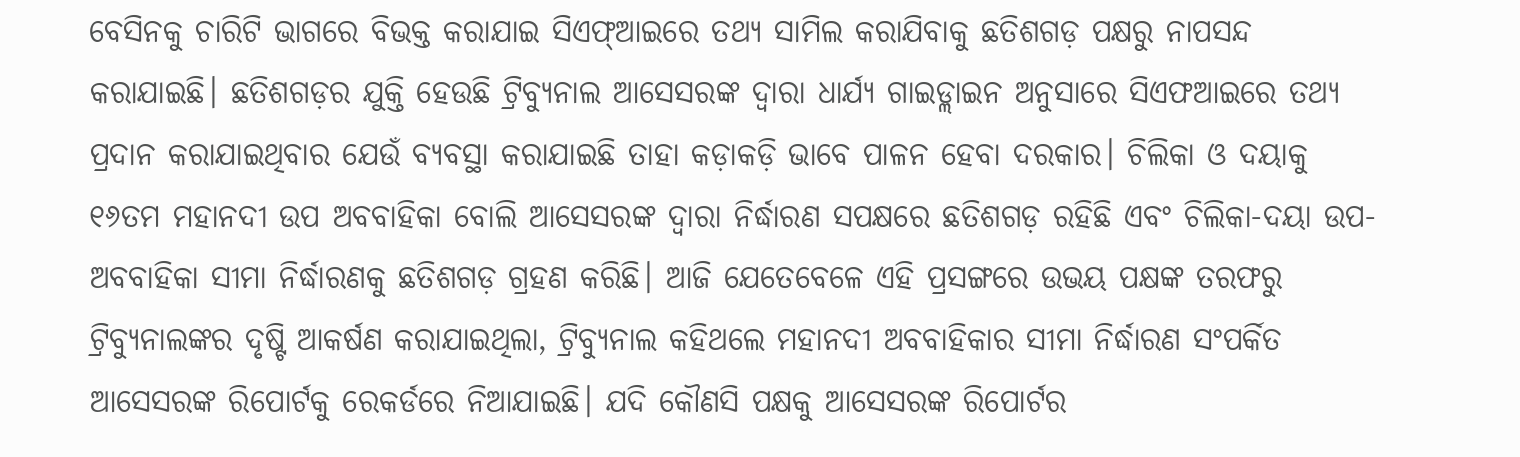ବେସିନକୁ ଚାରିଟି ଭାଗରେ ବିଭକ୍ତ କରାଯାଇ ସିଏଫ୍ଆଇରେ ତଥ୍ୟ ସାମିଲ କରାଯିବାକୁ ଛତିଶଗଡ଼ ପକ୍ଷରୁ ନାପସନ୍ଦ କରାଯାଇଛି। ଛତିଶଗଡ଼ର ଯୁକ୍ତି ହେଉଛି ଟ୍ରିବ୍ୟୁନାଲ ଆସେସରଙ୍କ ଦ୍ବାରା ଧାର୍ଯ୍ୟ ଗାଇଡ୍ଲାଇନ ଅନୁସାରେ ସିଏଫଆଇରେ ତଥ୍ୟ ପ୍ରଦାନ କରାଯାଇଥିବାର ଯେଉଁ ବ୍ୟବସ୍ଥା କରାଯାଇଛି ତାହା କଡ଼ାକଡ଼ି ଭାବେ ପାଳନ ହେବା ଦରକାର। ଚିଲିକା ଓ ଦୟାକୁ ୧୬ତମ ମହାନଦୀ ଉପ ଅବବାହିକା ବୋଲି ଆସେସରଙ୍କ ଦ୍ବାରା ନିର୍ଦ୍ଧାରଣ ସପକ୍ଷରେ ଛତିଶଗଡ଼ ରହିଛି ଏବଂ ଚିଲିକା-ଦୟା ଉପ-ଅବବାହିକା ସୀମା ନିର୍ଦ୍ଧାରଣକୁ ଛତିଶଗଡ଼ ଗ୍ରହଣ କରିଛି। ଆଜି ଯେତେବେଳେ ଏହି ପ୍ରସଙ୍ଗରେ ଉଭୟ ପକ୍ଷଙ୍କ ତରଫରୁ ଟ୍ରିବ୍ୟୁନାଲଙ୍କର ଦୃଷ୍ଟି ଆକର୍ଷଣ କରାଯାଇଥିଲା, ଟ୍ରିବ୍ୟୁନାଲ କହିଥଲେ ମହାନଦୀ ଅବବାହିକାର ସୀମା ନିର୍ଦ୍ଧାରଣ ସଂପର୍କିତ ଆସେସରଙ୍କ ରିପୋର୍ଟକୁ ରେକର୍ଡରେ ନିଆଯାଇଛି। ଯଦି କୌଣସି ପକ୍ଷକୁ ଆସେସରଙ୍କ ରିପୋର୍ଟର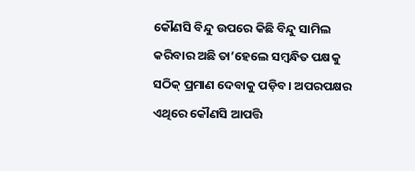କୌଣସି ବିନ୍ଦୁ ଉପରେ କିଛି ବିନ୍ଦୁ ସାମିଲ କରିବାର ଅଛି ତା’ହେଲେ ସମ୍ବନ୍ଧିତ ପକ୍ଷକୁ ସଠିକ୍ ପ୍ରମାଣ ଦେବାକୁ ପଡ଼ିବ। ଅପରପକ୍ଷର ଏଥିରେ କୌଣସି ଆପତ୍ତି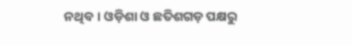ନଥିବ। ଓଡ଼ିଶା ଓ ଛତିଶଗଡ଼ ପକ୍ଷରୁ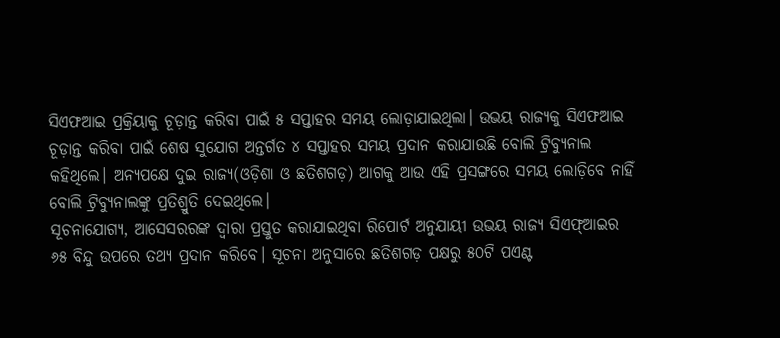ସିଏଫଆଇ ପ୍ରକ୍ରିୟାକୁ ଚୂଡ଼ାନ୍ତ କରିବା ପାଇଁ ୫ ସପ୍ତାହର ସମୟ ଲୋଡ଼ାଯାଇଥିଲା। ଉଭୟ ରାଜ୍ୟକୁ ସିଏଫଆଇ ଚୂଡ଼ାନ୍ତ କରିବା ପାଇଁ ଶେଷ ସୁଯୋଗ ଅନ୍ତର୍ଗତ ୪ ସପ୍ତାହର ସମୟ ପ୍ରଦାନ କରାଯାଉଛି ବୋଲି ଟ୍ରିବ୍ୟୁନାଲ କହିଥିଲେ। ଅନ୍ୟପକ୍ଷେ ଦୁଇ ରାଜ୍ୟ(ଓଡ଼ିଶା ଓ ଛତିଶଗଡ଼) ଆଗକୁ ଆଉ ଏହି ପ୍ରସଙ୍ଗରେ ସମୟ ଲୋଡ଼ିବେ ନାହିଁ ବୋଲି ଟ୍ରିବ୍ୟୁନାଲଙ୍କୁ ପ୍ରତିଶ୍ରୁତି ଦେଇଥିଲେ।
ସୂଚନାଯୋଗ୍ୟ, ଆସେସରରଙ୍କ ଦ୍ବାରା ପ୍ରସ୍ତୁତ କରାଯାଇଥିବା ରିପୋର୍ଟ ଅନୁଯାୟୀ ଉଭୟ ରାଜ୍ୟ ସିଏଫ୍ଆଇର ୬୫ ବିନ୍ଦୁ ଉପରେ ତଥ୍ୟ ପ୍ରଦାନ କରିବେ। ସୂଚନା ଅନୁସାରେ ଛତିଶଗଡ଼ ପକ୍ଷରୁ ୫୦ଟି ପଏଣ୍ଟ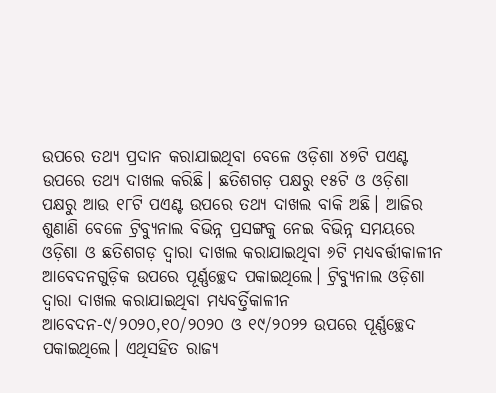ଉପରେ ତଥ୍ୟ ପ୍ରଦାନ କରାଯାଇଥିବା ବେଳେ ଓଡ଼ିଶା ୪୭ଟି ପଏଣ୍ଟ ଉପରେ ତଥ୍ୟ ଦାଖଲ କରିଛି। ଛତିଶଗଡ଼ ପକ୍ଷରୁ ୧୫ଟି ଓ ଓଡ଼ିଶା ପକ୍ଷରୁ ଆଉ ୧୮ଟି ପଏଣ୍ଟ ଉପରେ ତଥ୍ୟ ଦାଖଲ ବାକି ଅଛି। ଆଜିର ଶୁଣାଣି ବେଳେ ଟ୍ରିବ୍ୟୁନାଲ ବିଭିନ୍ନ ପ୍ରସଙ୍ଗକୁ ନେଇ ବିଭିନ୍ନ ସମୟରେ ଓଡ଼ିଶା ଓ ଛତିଶଗଡ଼ ଦ୍ବାରା ଦାଖଲ କରାଯାଇଥିବା ୬ଟି ମଧ୍ୟବର୍ତ୍ତୀକାଳୀନ ଆବେଦନଗୁଡ଼ିକ ଉପରେ ପୂର୍ଣ୍ଣଚ୍ଛେଦ ପକାଇଥିଲେ। ଟ୍ରିବ୍ୟୁନାଲ ଓଡ଼ିଶା ଦ୍ବାରା ଦାଖଲ କରାଯାଇଥିବା ମଧ୍ୟବର୍ତ୍ତିକାଳୀନ ଆବେଦନ-୯/୨୦୨୦,୧୦/୨୦୨୦ ଓ ୧୯/୨୦୨୨ ଉପରେ ପୂର୍ଣ୍ଣଚ୍ଛେଦ ପକାଇଥିଲେ। ଏଥିସହିତ ରାଜ୍ୟ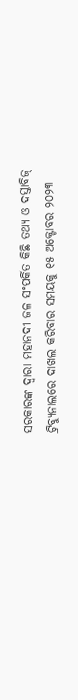ସରକାରଙ୍କ ଦ୍ବାରା ମହାନଦୀ ଜଳ ସଂପର୍କିତ କିଛି ତଥ୍ୟ ଓ ଦସ୍ତାବିଜ୍ ଟ୍ରିବ୍ୟୁନାଲରେ ଦାଖଲ କରିବାର ସମୟକୁ ୧୫ ଅକ୍ଟୋବର ୨୦୨୩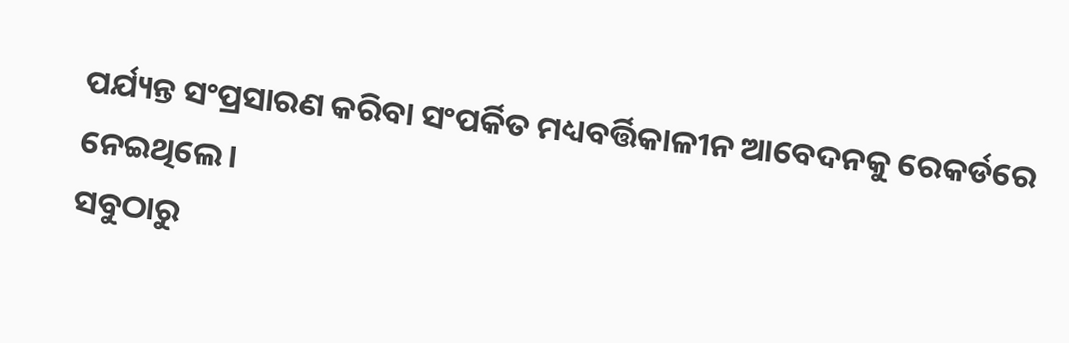ପର୍ଯ୍ୟନ୍ତ ସଂପ୍ରସାରଣ କରିବା ସଂପର୍କିତ ମଧ୍ୟବର୍ତ୍ତିକାଳୀନ ଆବେଦନକୁ ରେକର୍ଡରେ ନେଇଥିଲେ।
ସବୁଠାରୁ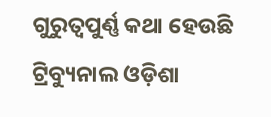ଗୁରୁତ୍ବପୁର୍ଣ୍ଣ କଥା ହେଉଛି ଟ୍ରିବ୍ୟୁନାଲ ଓଡ଼ିଶା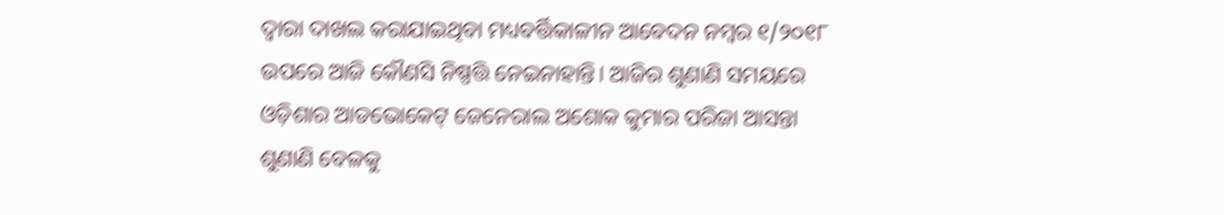ଦ୍ବାରା ଦାଖଲ କରାଯାଇଥିବା ମଧ୍ୟବର୍ତ୍ତିକାଳୀନ ଆବେଦନ ନମ୍ବର ୧/୨୦୧୮ ଉପରେ ଆଜି କୌଣସି ନିଷ୍ପତ୍ତି ନେଇନାହାନ୍ତି। ଆଜିର ଶୁଣାଣି ସମୟରେ ଓଡ଼ିଶାର ଆଡଭୋକେଟ୍ ଜେନେରାଲ ଅଶୋକ କୁମାର ପରିଜା ଆସନ୍ତା ଶୁଣାଣି ବେଳକୁ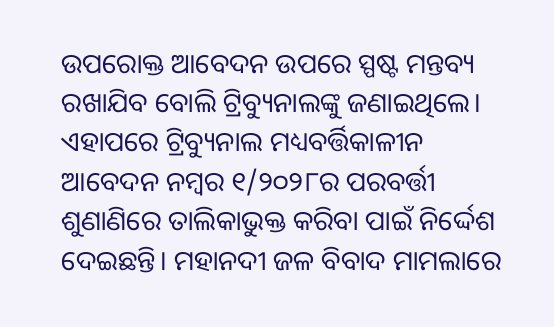ଉପରୋକ୍ତ ଆବେଦନ ଉପରେ ସ୍ପଷ୍ଟ ମନ୍ତବ୍ୟ ରଖାଯିବ ବୋଲି ଟ୍ରିବ୍ୟୁନାଲଙ୍କୁ ଜଣାଇଥିଲେ। ଏହାପରେ ଟ୍ରିବ୍ୟୁନାଲ ମଧ୍ୟବର୍ତ୍ତିକାଳୀନ ଆବେଦନ ନମ୍ବର ୧/୨୦୨୮ର ପରବର୍ତ୍ତୀ ଶୁଣାଣିରେ ତାଲିକାଭୁକ୍ତ କରିବା ପାଇଁ ନିର୍ଦ୍ଦେଶ ଦେଇଛନ୍ତି। ମହାନଦୀ ଜଳ ବିବାଦ ମାମଲାରେ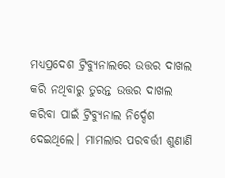ମଧ୍ୟପ୍ରଦେଶ ଟ୍ରିବ୍ୟୁନାଲରେ ଉତ୍ତର ଦାଖଲ କରି ନଥିବାରୁ ତୁରନ୍ତ ଉତ୍ତର ଦାଖଲ କରିବା ପାଇଁ ଟ୍ରିବ୍ୟୁନାଲ ନିର୍ଦ୍ଦେଶ ଦେଇଥିଲେ। ମାମଲାର ପରବର୍ତ୍ତୀ ଶୁଣାଣି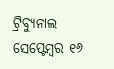ଟ୍ରିବ୍ୟୁନାଲ ସେପ୍ଟେମ୍ବର ୧୬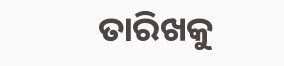ତାରିଖକୁ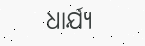ଧାର୍ଯ୍ୟ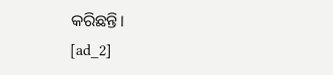କରିଛନ୍ତି।
[ad_2]